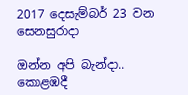2017 දෙසැම්බර් 23 වන සෙනසුරාදා

ඔන්න අපි බැන්දා.. කොළඹදී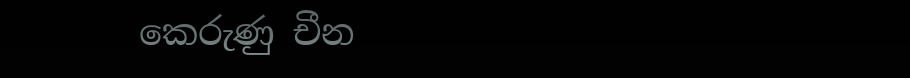කෙරුණු චීන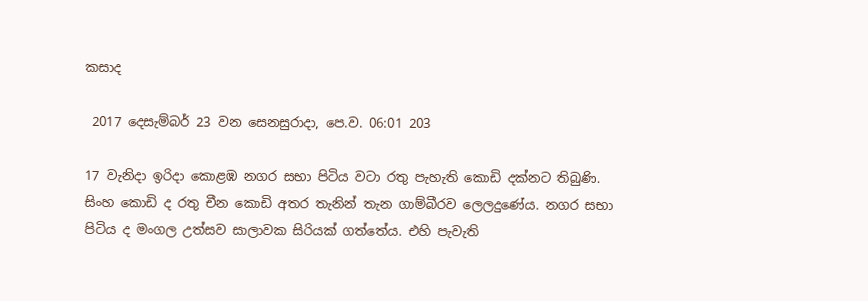කසාද

 2017 දෙසැම්බර් 23 වන සෙනසුරාදා, පෙ.ව. 06:01 203

17 වැනිදා ඉරිදා කොළඹ නගර සභා පිටිය වටා රතු පැහැති කොඩි දක්නට තිබුණි. සිංහ කොඩි ද රතු චීන කොඩි අතර තැනින් තැන ගාම්බීරව ලෙලදුණේය. නගර සභා පිටිය ද මංගල උත්සව සාලාවක සිරියක් ගත්තේය. එහි පැවැති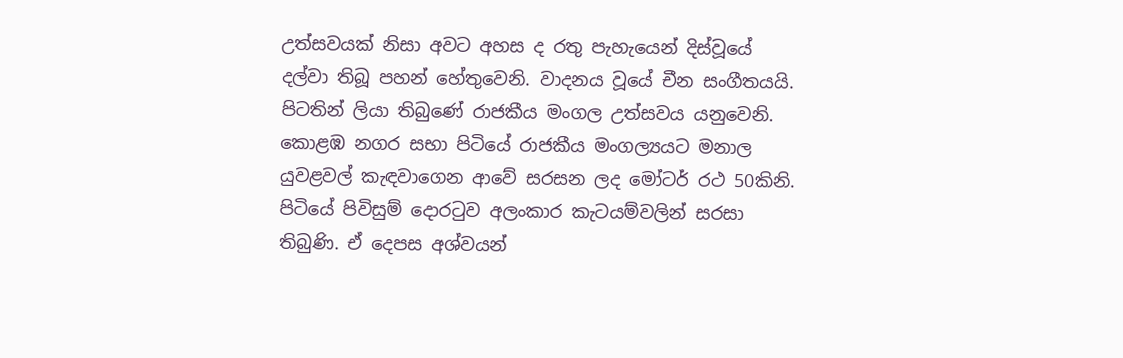උත්සවයක් නිසා අවට අහස ද රතු පැහැයෙන් දිස්වූයේ දල්වා තිබූ පහන් හේතුවෙනි. වාදනය වූයේ චීන සංගීතයයි. පිටතින් ලියා තිබුණේ රාජකීය මංගල උත්සවය යනුවෙනි. කොළඹ නගර සභා පිටියේ රාජකීය මංගල්‍යයට මනාල යුවළවල් කැඳවාගෙන ආවේ සරසන ලද මෝටර් රථ 50කිනි. පිටියේ පිවිසුම් දොරටුව අලංකාර කැටයම්වලින් සරසා තිබුණි. ඒ දෙපස අශ්වයන්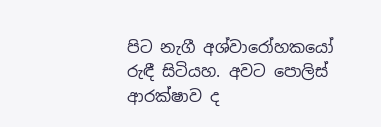පිට නැගී අශ්වාරෝහකයෝ රුඳී සිටියහ. අවට පොලිස් ආරක්ෂාව ද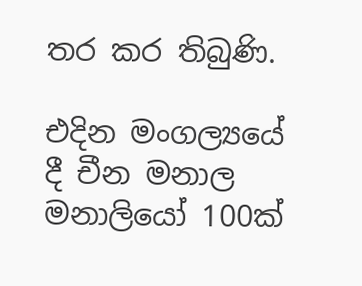තර කර තිබුණි.

එදින මංගල්‍යයේ දී චීන මනාල මනාලියෝ 100ක්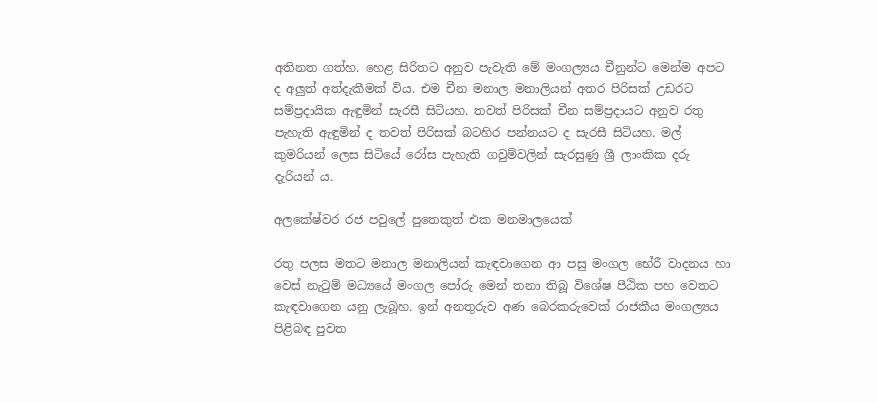අතිනත ගත්හ. හෙළ සිරිතට අනුව පැවැති මේ මංගල්‍යය චීනුන්ට මෙන්ම අපට ද අලුත් අත්දැකීමක් විය. එම චීන මනාල මනාලියන් අතර පිරිසක් උඩරට සම්ප්‍රදායික ඇඳුමින් සැරසී සිටියහ. තවත් පිරිසක් චීන සම්ප්‍රදායට අනුව රතු පැහැති ඇඳුමින් ද තවත් පිරිසක් බටහිර පන්නයට ද සැරසී සිටියහ. මල් කුමරියන් ලෙස සිටියේ රෝස පැහැති ගවුම්වලින් සැරසුණු ශ්‍රී ලාංකික දරු දැරියන් ය.

අලකේෂ්වර රජ පවුලේ පුතෙකුත් එක මනමාලයෙක්

රතු පලස මතට මනාල මනාලියන් කැඳවාගෙන ආ පසු මංගල භේරී වාදනය හා වෙස් නැටුම් මධ්‍යයේ මංගල පෝරු මෙන් තනා තිබූ විශේෂ පීඨික පහ වෙතට කැඳවාගෙන යනු ලැබූහ. ඉන් අනතුරුව අණ බෙරකරුවෙක් රාජකීය මංගල්‍යය පිළිබඳ පුවත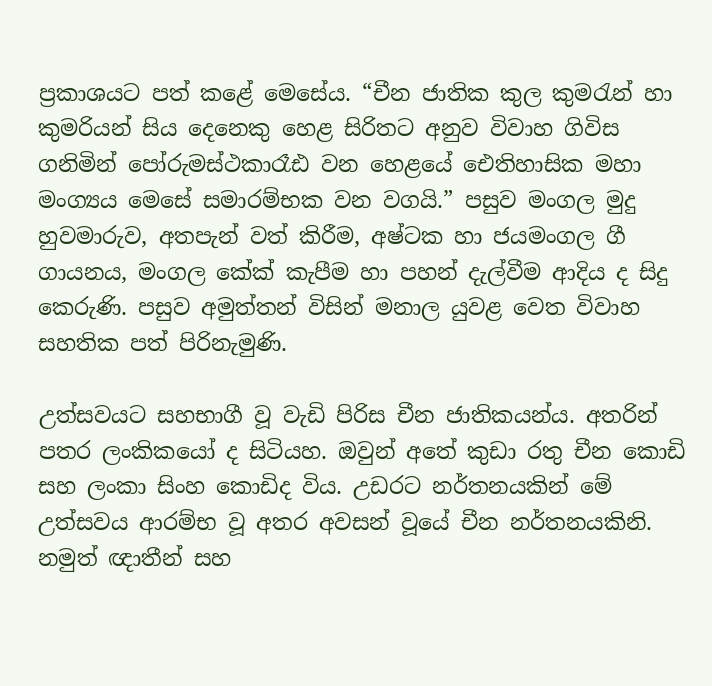ප්‍රකාශයට පත් කළේ මෙසේය. “චීන ජාතික කුල කුමරැන් හා කුමරියන් සිය දෙනෙකු හෙළ සිරිතට අනුව විවාහ ගිවිස ගනිමින් පෝරුමස්ථකාරෑඪ වන හෙළයේ ඓතිහාසික මහා මංග්‍යය මෙසේ සමාරම්භක වන වගයි.” පසුව මංගල මුදු හුවමාරුව, අතපැන් වත් කිරීම, අෂ්ටක හා ජයමංගල ගී ගායනය, මංගල කේක් කැපීම හා පහන් දැල්වීම ආදිය ද සිදු කෙරුණි. පසුව අමුත්තන් විසින් මනාල යුවළ වෙත විවාහ සහතික පත් පිරිනැමුණි.

උත්සවයට සහභාගී වූ වැඩි පිරිස චීන ජාතිකයන්ය. අතරින් පතර ලංකිකයෝ ද සිටියහ. ඔවුන් අතේ කුඩා රතු චීන කොඩි සහ ලංකා සිංහ කොඩිද විය. උඩරට නර්තනයකින් මේ උත්සවය ආරම්භ වූ අතර අවසන් වූයේ චීන නර්තනයකිනි. නමුත් ඥාතීන් සහ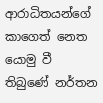ආරාධිතයන්ගේ කාගෙත් නෙත යොමු වී තිබුණේ නර්තන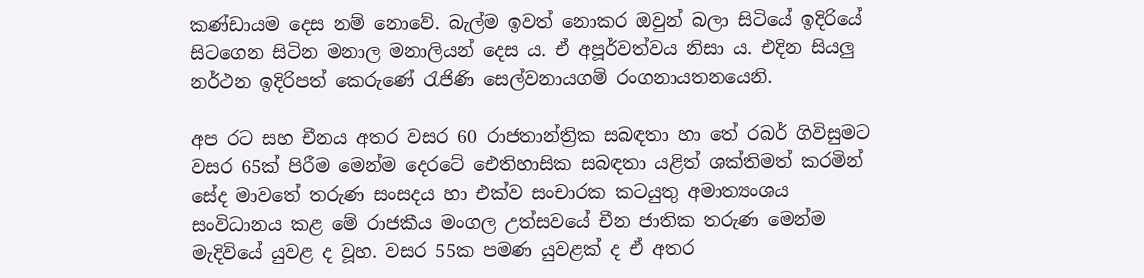කණ්ඩායම දෙස නම් නොවේ. බැල්ම ඉවත් නොකර ඔවුන් බලා සිටියේ ඉදිරියේ සිටගෙන සිටින මනාල මනාලියන් දෙස ය. ඒ අපූර්වත්වය නිසා ය. එදින සියලු නර්ථන ඉදිරිපත් කෙරුණේ රැජිණි සෙල්වනායගම් රංගනායතනයෙනි.

අප රට සහ චීනය අතර වසර 60 රාජතාන්ත්‍රික සබඳතා හා තේ රබර් ගිවිසුමට වසර 65ක් පිරීම මෙන්ම දෙරටේ ඓතිහාසික සබඳතා යළිත් ශක්තිමත් කරමින් සේද මාවතේ තරුණ සංසදය හා එක්ව සංචාරක කටයුතු අමාත්‍යංශය සංවිධානය කළ මේ රාජකීය මංගල උත්සවයේ චීන ජාතික තරුණ මෙන්ම මැදිවියේ යුවළ ද වූහ. වසර 55ක පමණ යුවළක් ද ඒ අතර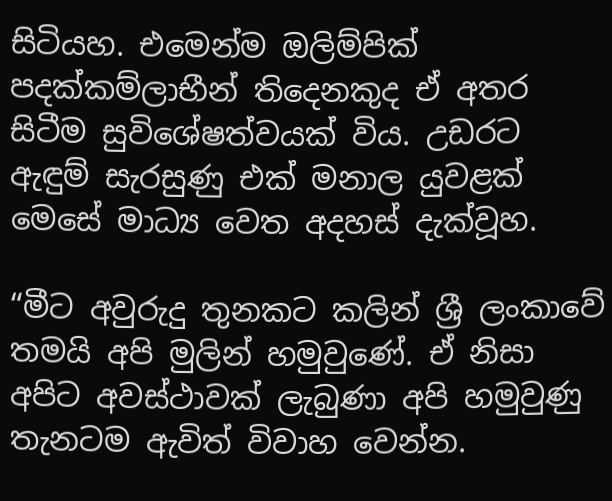සිටියහ. එමෙන්ම ඔලිම්පික් පදක්කම්ලාභීන් තිදෙනකුද ඒ අතර සිටීම සුවිශේෂත්වයක් විය. උඩරට ඇඳුම් සැරසුණු එක් මනාල යුවළක් මෙසේ මාධ්‍ය වෙත අදහස් දැක්වූහ.

“මීට අවුරුදු තුනකට කලින් ශ්‍රී ලංකාවේ තමයි අපි මුලින් හමුවුණේ. ඒ නිසා අපිට අවස්ථාවක් ලැබුණා අපි හමුවුණු තැනටම ඇවිත් විවාහ වෙන්න.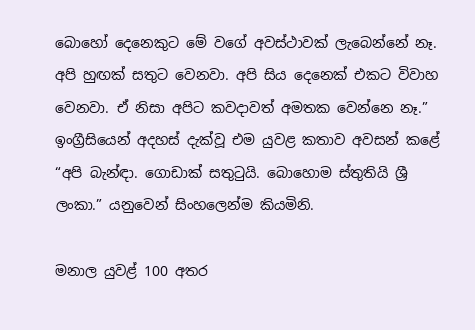බොහෝ දෙනෙකුට මේ වගේ අවස්ථාවක් ලැබෙන්නේ නෑ. අපි හුඟක් සතුට වෙනවා. අපි සිය දෙනෙක් එකට විවාහ වෙනවා. ඒ නිසා අපිට කවදාවත් අමතක වෙන්නෙ නෑ.” ඉංග්‍රීසියෙන් අදහස් දැක්වූ එම යුවළ කතාව අවසන් කළේ “අපි බැන්ඳා. ගොඩාක් සතුටුයි. බොහොම ස්තුතියි ශ්‍රී ලංකා.” යනුවෙන් සිංහලෙන්ම කියමිනි.

මනාල යුවළ් 100 අතර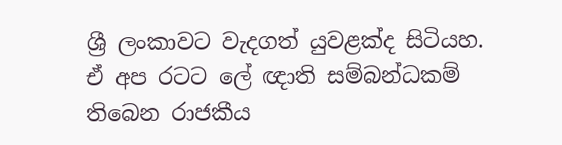ශ්‍රී ලංකාවට වැදගත් යුවළක්ද සිටියහ. ඒ අප රටට ලේ ඥාති සම්බන්ධකම් තිබෙන රාජකීය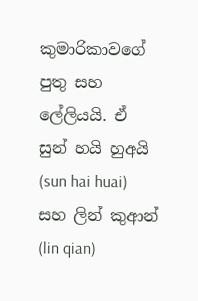කුමාරිකාවගේ පුතු සහ ලේලියයි. ඒ සුන් හයි හුඅයි (sun hai huai) සහ ලින් කුආන් (lin qian)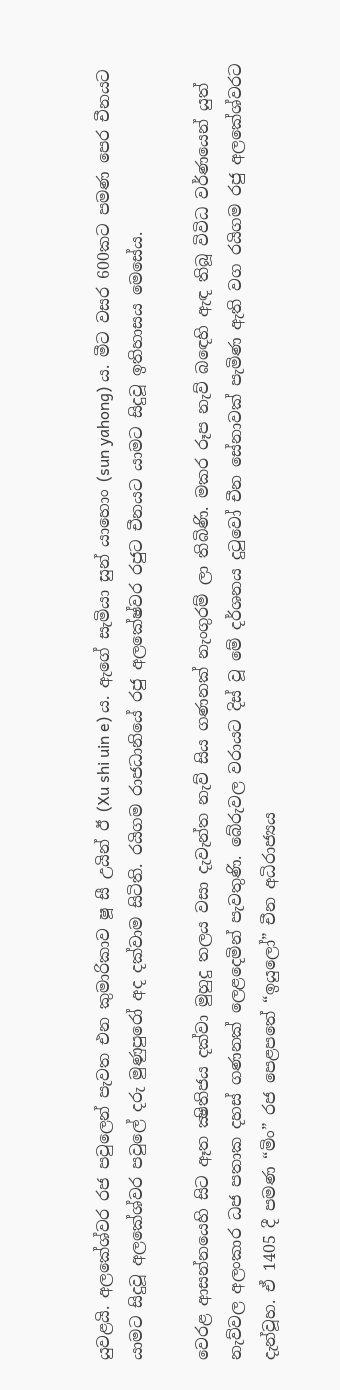යුවළයි. අලකේශ්වර රජ පවුලෙන් පැවත එන කුමාරිකාව ෂූ සී උයින් ඊ (Xu shi uin e) ය. ඇගේ සැමියා සුන් යාහොං (sun yahong) ය. මීට වසර 600කට පමණ පෙර චීනයට යාමට සිදුවූ අලකේශ්වර පවුලේ දරු මුණුපුරෝ අද දක්වාම සිටිති. රයිගම රාජධානියේ රජු අලකේෂ්වර රජුට චීනයට යාමට සිදුවූ ඉතිහාසය මෙසේය.

වෙරළ ආසන්නයෙහි සිට ඈත ක්‍ෂිතිජය දක්‌වා මුහුදු තලය වසා දැවැන්ත නැව් සිය ගණනක්‌ නැංගුරම් ලා තිබිණි. මකර රූප නැව් බඳෙහි ඇඳ තිබූ විවිධ වර්ණයෙන් යුත් නැව්වල අලංකාර ධජ පතාක දහස්‌ ගණනක්‌ ලෙළදෙමින් පැවතුණි. බේරුවල වරායට දිස් වූ මේ දර්ශනය දුටුවෝ චීන සේනාවක් පැමිණ ඇති වග රයිගම රජු අලකේශ්වරට දැන්වූහ. ඒ 1405 දී පමණ “මිං” රජ පෙළපතේ “ඉයුලෝ” චීන අධිරාජ්‍යය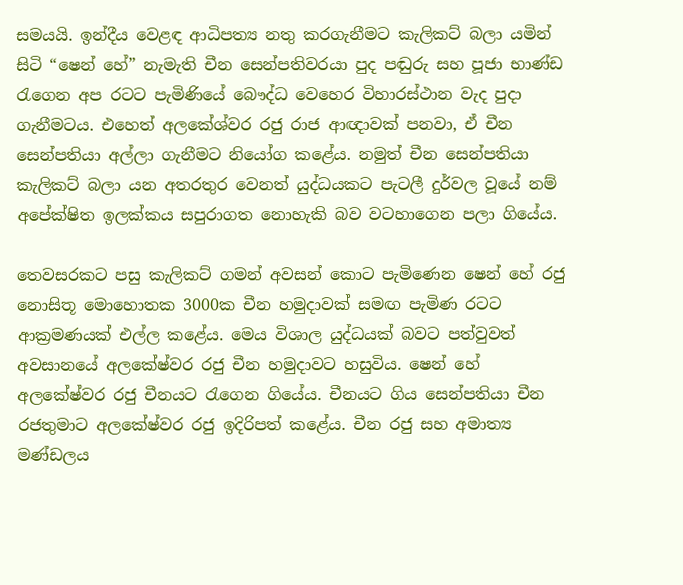සමයයි. ඉන්දීය වෙළඳ ආධිපත්‍ය නතු කරගැනීමට කැලිකට් බලා යමින් සිටි “ෂෙන් හේ” නැමැති චීන සෙන්පතිවරයා පුද පඬුරු සහ පූජා භාණ්ඩ රැගෙන අප රටට පැමිණියේ බෞද්ධ වෙහෙර විහාරස්ථාන වැද පුදා ගැනීමටය. එහෙත් අලකේශ්වර රජු රාජ ආඥාවක් පනවා, ඒ චීන සෙන්පතියා අල්ලා ගැනීමට නියෝග කළේය. නමුත් චීන සෙන්පතියා කැලිකට් බලා යන අතරතුර වෙනත් යුද්ධයකට පැටලී දුර්වල වූයේ නම් අපේක්ෂිත ඉලක්කය සපුරාගත නොහැකි බව වටහාගෙන පලා ගියේය.

තෙවසරකට පසු කැලිකට් ගමන් අවසන් කොට පැමිණෙන ෂෙන් හේ රජු නොසිතූ මොහොතක 3000ක චීන හමුදාවක් සමඟ පැමිණ රටට ආක්‍රමණයක් එල්ල කළේය. මෙ‍ය විශාල යුද්ධයක් බවට පත්වුවත් අවසානයේ අලකේෂ්වර රජු චීන හමුදාවට හසුවිය. ෂෙන් හේ අලකේෂ්වර රජු චීනයට රැගෙන ගියේය. චීනයට ගිය සෙන්පතියා චීන රජතුමාට අලකේෂ්වර රජු ඉදිරිපත් කළේය. චීන රජු සහ අමාත්‍ය මණ්ඩලය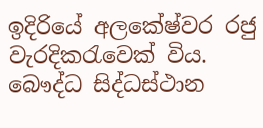ඉදිරියේ අලකේෂ්වර රජු වැරදිකරැවෙක් විය. බෞද්ධ සිද්ධස්ථාන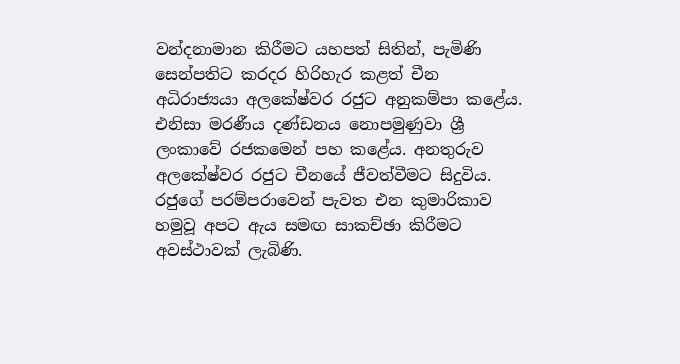වන්දනාමාන කිරීමට යහපත් සිතින්, පැමිණි සෙන්පතිට කරදර හිරිහැර කළත් චීන අධිරාජ්‍යයා අලකේෂ්වර රජුට අනුකම්පා කළේය. එනිසා මරණීය දණ්ඩනය නොපමුණුවා ශ්‍රී ලංකාවේ රජකමෙන් පහ කළේය. අනතුරුව අලකේෂ්වර රජුට චීනයේ ජීවත්වීමට සිදුවිය. රජුගේ පරම්පරාවෙන් පැවත එන කුමාරිකාව හමුවූ අපට ඇය සමඟ සාකච්ඡා කිරීමට අවස්ථාවක් ලැබිණි.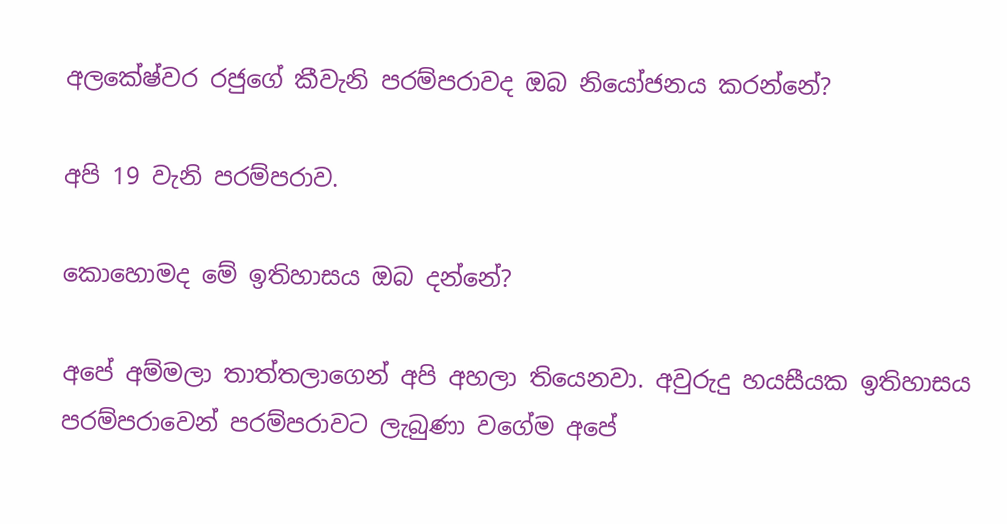අලකේෂ්වර රජුගේ කීවැනි පරම්පරාවද ඔබ නියෝජනය කරන්නේ?

අපි 19 වැනි පරම්පරාව.

කො‍හොමද මේ ඉතිහාසය ඔබ දන්නේ?

අපේ අම්මලා තාත්තලාගෙන් අපි අහලා තියෙනවා. අවුරුදු හයසීයක ඉතිහාසය පරම්පරාවෙන් පරම්පරාවට ලැබුණා වගේම අපේ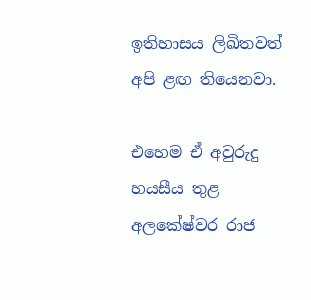ඉතිහාසය ලිඛිතවත් අපි ළඟ තියෙනවා.

එහෙම ඒ අවුරුදු හයසීය තුළ අලකේෂ්වර රාජ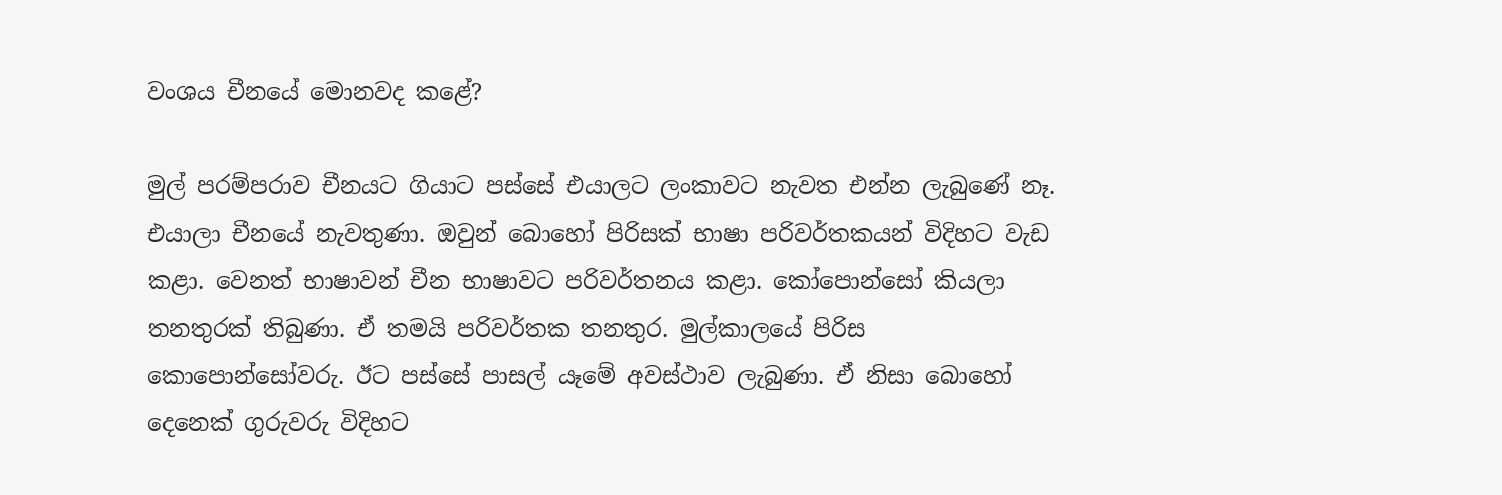වංශය චීනයේ මොනවද කළේ?

මුල් පරම්පරාව චීනයට ගියාට පස්සේ එයාලට ලංකාවට නැවත එන්න ලැබුණේ නෑ. එයාලා චීනයේ නැවතුණා. ඔවුන් බොහෝ පිරිසක් භාෂා පරිවර්තකයන් විදිහට වැඩ කළා. වෙනත් භාෂාවන් චීන භාෂාවට පරිවර්තනය කළා. කෝපොන්සෝ කියලා තනතුරක් තිබුණා. ඒ තමයි පරිවර්තක තනතුර. මුල්කාලයේ පිරිස කොපොන්සෝවරු. ඊට පස්සේ පාසල් යෑමේ අවස්ථාව ලැබුණා. ඒ නිසා බොහෝ දෙනෙක් ගුරුවරු විදිහට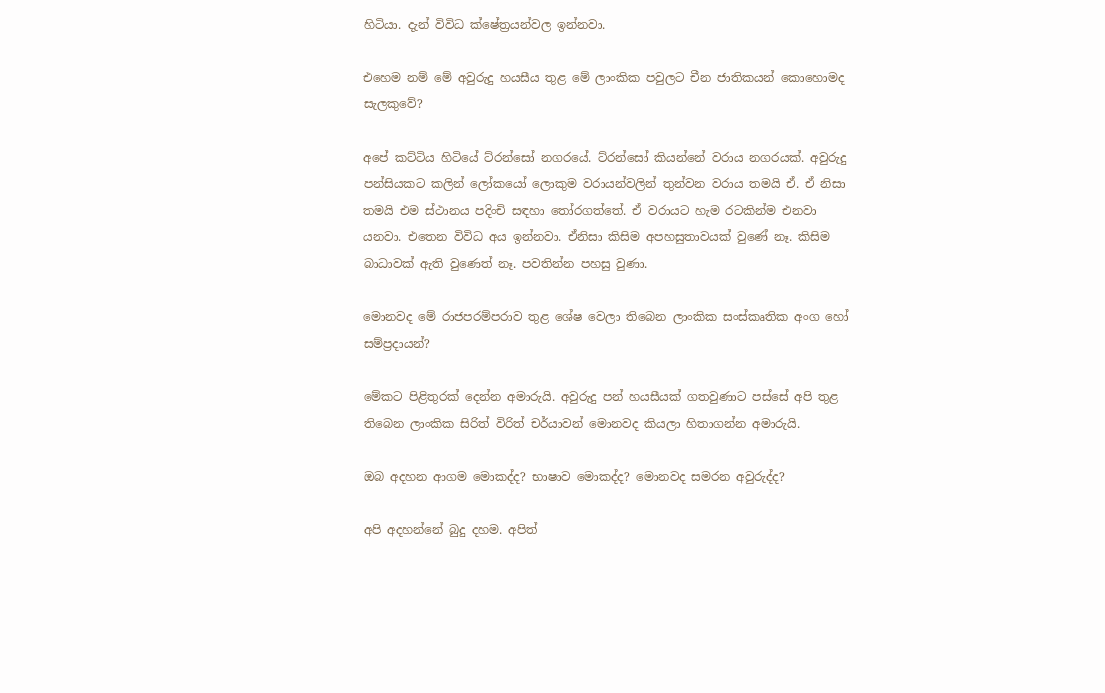හිටියා. දැන් විවිධ ක්ෂේත්‍රයන්වල ඉන්නවා.

එහෙම නම් මේ අවුරුදු හයසීය තුළ මේ ලාංකික පවුලට චීන ජාතිකයන් කොහොමද සැලකුවේ?

අපේ කට්ටිය හිටියේ ට්රන්සෝ නගරයේ. ට්රන්සෝ කියන්නේ වරාය නගරයක්. අවුරුදු පන්සියකට කලින් ලෝකයෝ ලොකුම වරායන්වලින් තුන්වන වරාය තමයි ඒ. ඒ නිසා තමයි එම ස්ථානය පදිංචි සඳහා තෝරගත්තේ. ඒ වරායට හැම රටකින්ම එනවා යනවා. එතෙන විවිධ අය ඉන්නවා. ඒනිසා කිසිම අපහසුතාවයක් වුණේ නෑ. කිසිම බාධාවක් ඇති වුණෙත් නෑ. පවතින්න පහසු වුණා.

මොනවද මේ රාජපරම්පරාව තුළ ශේෂ වෙලා තිබෙන ලාංකික සංස්කෘතික අංග හෝ සම්ප්‍රදායන්?

මේකට පිළිතුරක් දෙන්න අමාරුයි. අවුරුදු පන් හයසීයක් ගතවුණාට පස්සේ අපි තුළ තිබෙන ලාංකික සිරිත් විරිත් චර්යාවන් මොනවද කියලා හිතාගන්න අමාරුයි.

ඔබ අදහන ආගම මොකද්ද? භාෂාව මොකද්ද? මොනවද සමරන අවුරුද්ද?

අපි අදහන්නේ බුදු දහම. අපිත්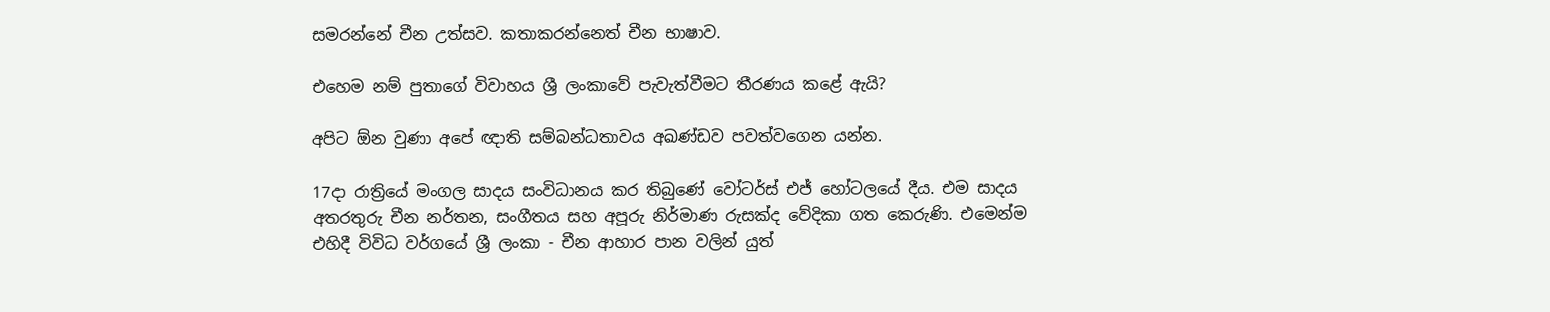සමරන්නේ චීන උත්සව. කතාකරන්නෙත් චීන භාෂාව.

එහෙම නම් පුතාගේ විවාහය ශ්‍රී ලංකාවේ පැවැත්වීමට තීරණය කළේ ඇයි?

අපිට ඕන වුණා අපේ ඥාති සම්බන්ධතාවය අඛණ්ඩව පවත්වගෙන යන්න.

17දා රාත්‍රියේ මංගල සාදය සංවිධානය කර තිබුණේ වෝටර්ස් එජ් හෝටලයේ දීය. එම සාදය අතරතුරු චීන නර්තන, සංගීතය සහ අපූරු නිර්මාණ රුසක්ද වේදිකා ගත කෙරුණි. එමෙන්ම එහිදී විවිධ වර්ගයේ ශ්‍රී ලංකා - චීන ආහාර පාන වලින් යුත්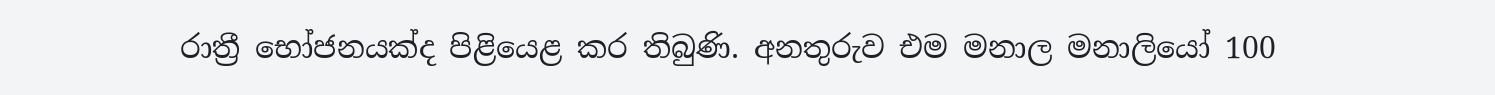රාත්‍රී භෝජනයක්ද පිළියෙළ කර තිබුණි. අනතුරුව එම මනාල මනාලියෝ 100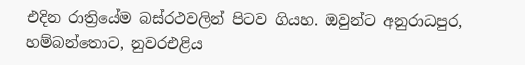එදින රාත්‍රියේම බස්රථවලින් පිටව ගියහ. ඔවුන්ට අනුරාධපුර, හම්බන්තොට, නුවරඑළිය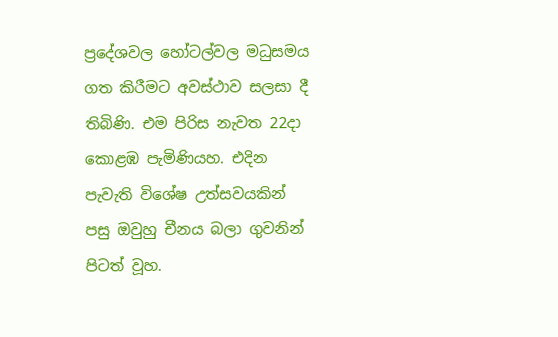ප්‍රදේශවල හෝටල්වල මධුසමය ගත කිරීමට අවස්ථාව සලසා දී තිබිණි. එම පිරිස නැවත 22දා කොළඹ පැමිණියහ. එදින පැවැති විශේෂ උත්සවයකින් පසු ඔවුහු චීනය බලා ගුවනින් පිටත් වූහ.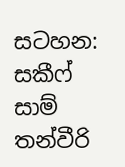සටහන: සකීෆ් සාම් තන්වීරි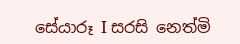සේයාරූ I සරසි නෙත්මි